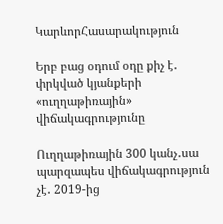ԿարևորՀասարակություն

Երբ բաց օդում օդը քիչ է․ փրկված կյանքերի «ուղղաթիռային» վիճակագրությունը

Ուղղաթիռային 300 կանչ․սա պարզապես վիճակագրություն չէ․ 2019-ից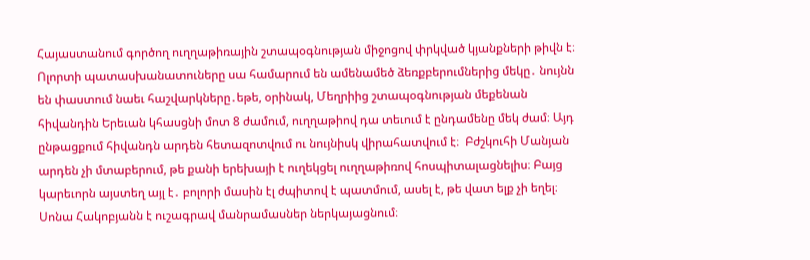Հայաստանում գործող ուղղաթիռային շտապօգնության միջոցով փրկված կյանքների թիվն է։ Ոլորտի պատասխանատուները սա համարում են ամենամեծ ձեռքբերումներից մեկը․ նույնն են փաստում նաեւ հաշվարկները․եթե, օրինակ, Մեղրիից շտապօգնության մեքենան հիվանդին Երեւան կհասցնի մոտ 8 ժամում, ուղղաթիով դա տեւում է ընդամենը մեկ ժամ։ Այդ ընթացքում հիվանդն արդեն հետազոտվում ու նույնիսկ վիրահատվում է։  Բժշկուհի Մանյան արդեն չի մտաբերում, թե քանի երեխայի է ուղեկցել ուղղաթիռով հոսպիտալացնելիս։ Բայց կարեւորն այստեղ այլ է․ բոլորի մասին էլ ժպիտով է պատմում, ասել է, թե վատ ելք չի եղել։  Սոնա Հակոբյանն է ուշագրավ մանրամասներ ներկայացնում։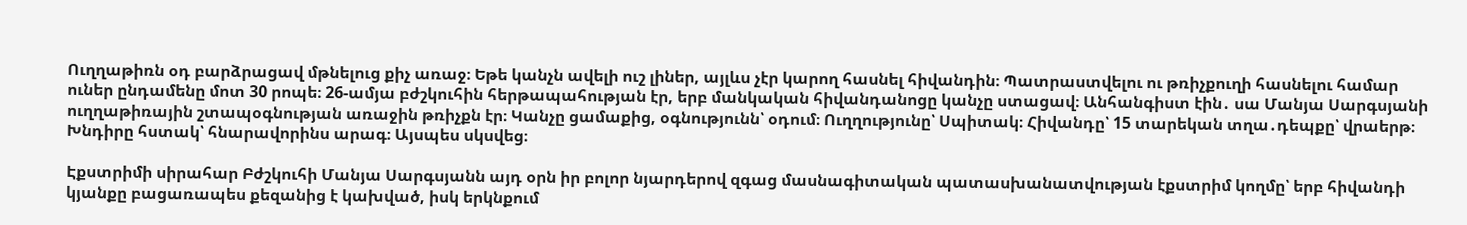Ուղղաթիռն օդ բարձրացավ մթնելուց քիչ առաջ։ Եթե կանչն ավելի ուշ լիներ, այլևս չէր կարող հասնել հիվանդին։ Պատրաստվելու ու թռիչքուղի հասնելու համար ուներ ընդամենը մոտ 30 րոպե։ 26-ամյա բժշկուհին հերթապահության էր, երբ մանկական հիվանդանոցը կանչը ստացավ։ Անհանգիստ էին․ սա Մանյա Սարգսյանի ուղղաթիռային շտապօգնության առաջին թռիչքն էր։ Կանչը ցամաքից, օգնությունն՝ օդում։ Ուղղությունը՝ Սպիտակ։ Հիվանդը՝ 15 տարեկան տղա․դեպքը՝ վրաերթ։ Խնդիրը հստակ՝ հնարավորինս արագ։ Այսպես սկսվեց։

Էքստրիմի սիրահար Բժշկուհի Մանյա Սարգսյանն այդ օրն իր բոլոր նյարդերով զգաց մասնագիտական պատասխանատվության էքստրիմ կողմը՝ երբ հիվանդի կյանքը բացառապես քեզանից է կախված, իսկ երկնքում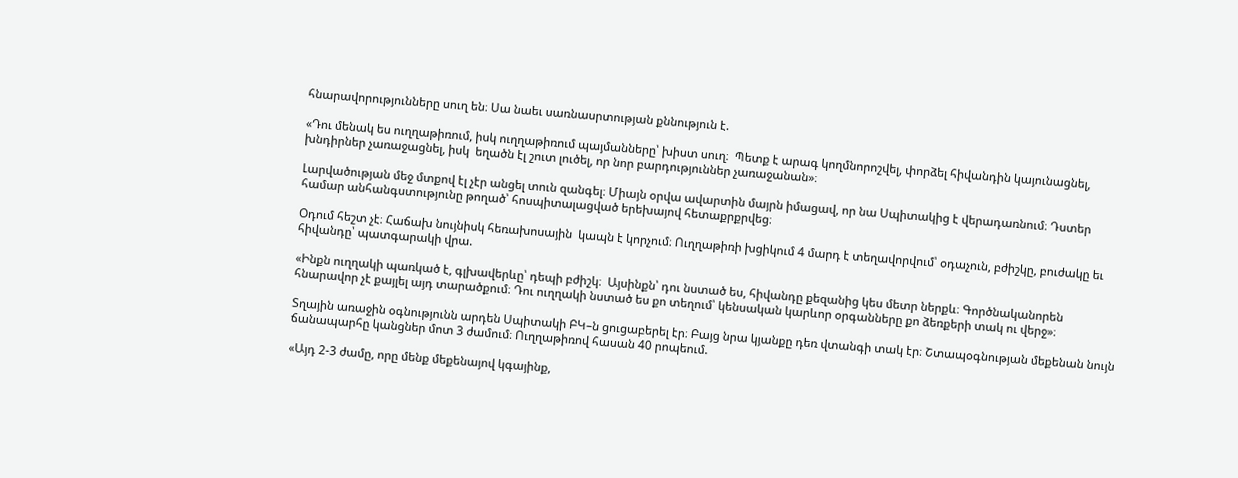հնարավորությունները սուղ են։ Սա նաեւ սառնասրտության քննություն է.

«Դու մենակ ես ուղղաթիռում, իսկ ուղղաթիռում պայմանները՝ խիստ սուղ։  Պետք է արագ կողմնորոշվել, փորձել հիվանդին կայունացնել, խնդիրներ չառաջացնել, իսկ  եղածն էլ շուտ լուծել, որ նոր բարդություններ չառաջանան»։

Լարվածության մեջ մտքով էլ չէր անցել տուն զանգել։ Միայն օրվա ավարտին մայրն իմացավ, որ նա Սպիտակից է վերադառնում։ Դստեր համար անհանգստությունը թողած՝ հոսպիտալացված երեխայով հետաքրքրվեց։

Օդում հեշտ չէ։ Հաճախ նույնիսկ հեռախոսային  կապն է կորչում։ Ուղղաթիռի խցիկում 4 մարդ է տեղավորվում՝ օդաչուն, բժիշկը, բուժակը եւ հիվանդը՝ պատգարակի վրա.

«Ինքն ուղղակի պառկած է, գլխավերևը՝ դեպի բժիշկ։  Այսինքն՝ դու նստած ես, հիվանդը քեզանից կես մետր ներքև։ Գործնականորեն հնարավոր չէ քայլել այդ տարածքում։ Դու ուղղակի նստած ես քո տեղում՝ կենսական կարևոր օրգանները քո ձեռքերի տակ ու վերջ»։

Տղային առաջին օգնությունն արդեն Սպիտակի ԲԿ–ն ցուցաբերել էր։ Բայց նրա կյանքը դեռ վտանգի տակ էր։ Շտապօգնության մեքենան նույն ճանապարհը կանցներ մոտ 3 ժամում։ Ուղղաթիռով հասան 40 րոպեում.

«Այդ 2-3 ժամը, որը մենք մեքենայով կգայինք,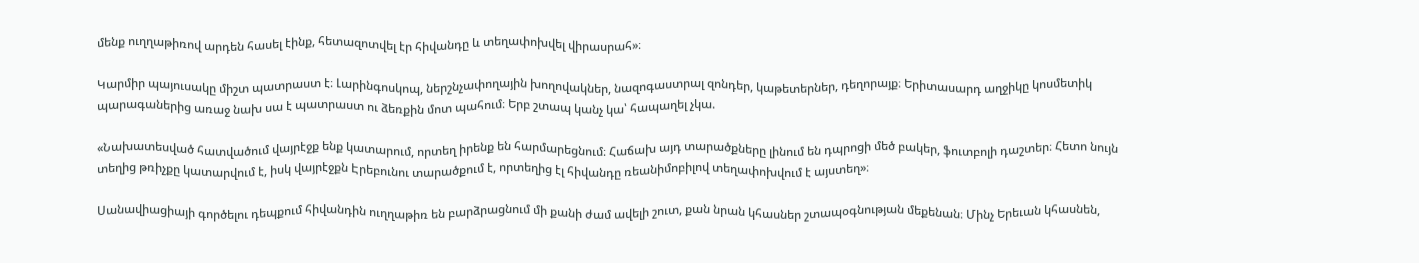մենք ուղղաթիռով արդեն հասել էինք, հետազոտվել էր հիվանդը և տեղափոխվել վիրասրահ»։

Կարմիր պայուսակը միշտ պատրաստ է։ Լարինգոսկոպ, ներշնչափողային խողովակներ, նազոգաստրալ զոնդեր, կաթետերներ, դեղորայք։ Երիտասարդ աղջիկը կոսմետիկ պարագաներից առաջ նախ սա է պատրաստ ու ձեռքին մոտ պահում։ Երբ շտապ կանչ կա՝ հապաղել չկա.

«Նախատեսված հատվածում վայրէջք ենք կատարում, որտեղ իրենք են հարմարեցնում։ Հաճախ այդ տարածքները լինում են դպրոցի մեծ բակեր, ֆուտբոլի դաշտեր։ Հետո նույն տեղից թռիչքը կատարվում է, իսկ վայրէջքն Էրեբունու տարածքում է, որտեղից էլ հիվանդը ռեանիմոբիլով տեղափոխվում է այստեղ»։

Սանավիացիայի գործելու դեպքում հիվանդին ուղղաթիռ են բարձրացնում մի քանի ժամ ավելի շուտ, քան նրան կհասներ շտապօգնության մեքենան։ Մինչ Երեւան կհասնեն,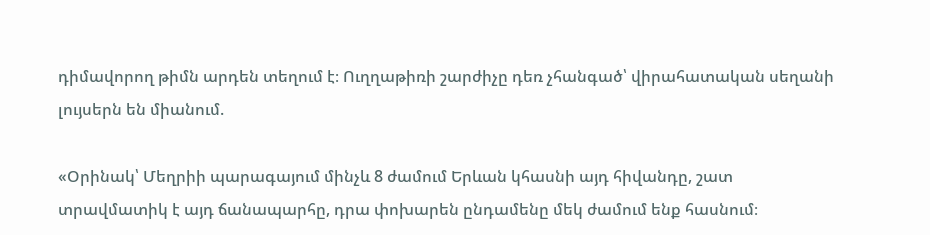դիմավորող թիմն արդեն տեղում է։ Ուղղաթիռի շարժիչը դեռ չհանգած՝ վիրահատական սեղանի լույսերն են միանում.

«Օրինակ՝ Մեղրիի պարագայում մինչև 8 ժամում Երևան կհասնի այդ հիվանդը, շատ տրավմատիկ է այդ ճանապարհը, դրա փոխարեն ընդամենը մեկ ժամում ենք հասնում։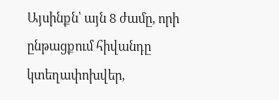Այսինքն՝ այն 8 ժամը, որի ընթացքում հիվանդը կտեղափոխվեր,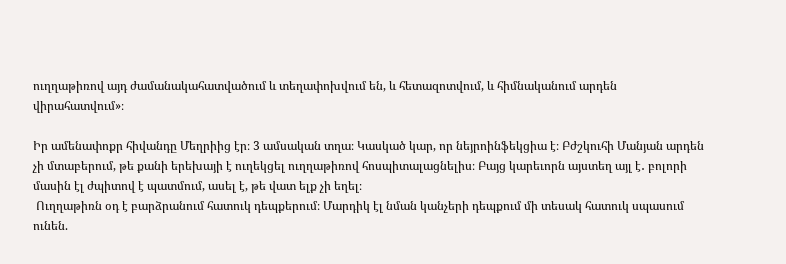ուղղաթիռով այդ ժամանակահատվածում և տեղափոխվում են, և հետազոտվում, և հիմնականում արդեն վիրահատվում»։

Իր ամենափոքր հիվանդը Մեղրիից էր։ 3 ամսական տղա։ Կասկած կար, որ նեյրոինֆեկցիա է։ Բժշկուհի Մանյան արդեն չի մտաբերում, թե քանի երեխայի է ուղեկցել ուղղաթիռով հոսպիտալացնելիս։ Բայց կարեւորն այստեղ այլ է․ բոլորի մասին էլ ժպիտով է պատմում, ասել է, թե վատ ելք չի եղել։
 Ուղղաթիռն օդ է բարձրանում հատուկ դեպքերում։ Մարդիկ էլ նման կանչերի դեպքում մի տեսակ հատուկ սպասում ունեն.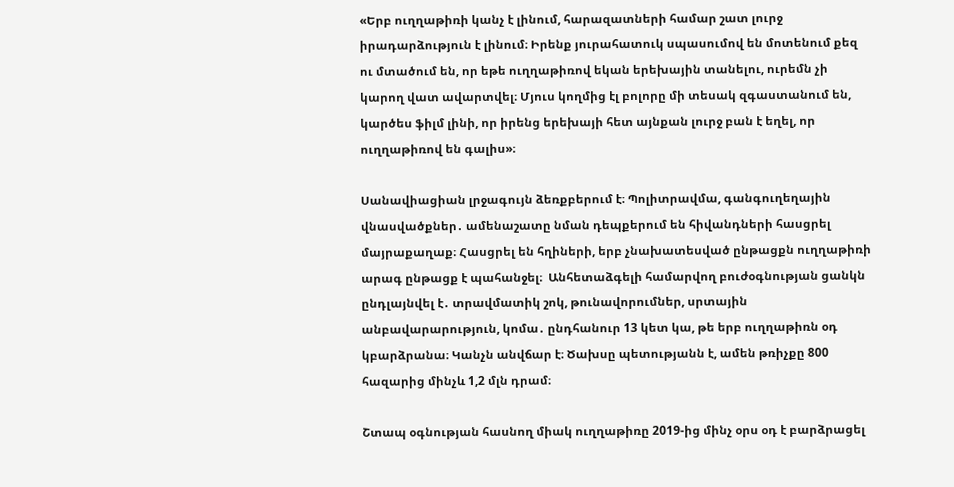«Երբ ուղղաթիռի կանչ է լինում, հարազատների համար շատ լուրջ իրադարձություն է լինում։ Իրենք յուրահատուկ սպասումով են մոտենում քեզ ու մտածում են, որ եթե ուղղաթիռով եկան երեխային տանելու, ուրեմն չի կարող վատ ավարտվել։ Մյուս կողմից էլ բոլորը մի տեսակ զգաստանում են, կարծես ֆիլմ լինի, որ իրենց երեխայի հետ այնքան լուրջ բան է եղել, որ ուղղաթիռով են գալիս»։

Սանավիացիան լրջագույն ձեռքբերում է։ Պոլիտրավմա, գանգուղեղային վնասվածքներ․ ամենաշատը նման դեպքերում են հիվանդների հասցրել մայրաքաղաք։ Հասցրել են հղիների, երբ չնախատեսված ընթացքն ուղղաթիռի արագ ընթացք է պահանջել։  Անհետաձգելի համարվող բուժօգնության ցանկն ընդլայնվել է․ տրավմատիկ շոկ, թունավորումներ, սրտային անբավարարություն, կոմա․ ընդհանուր 13 կետ կա, թե երբ ուղղաթիռն օդ կբարձրանա։ Կանչն անվճար է։ Ծախսը պետությանն է, ամեն թռիչքը 800 հազարից մինչև 1,2 մլն դրամ։

Շտապ օգնության հասնող միակ ուղղաթիռը 2019-ից մինչ օրս օդ է բարձրացել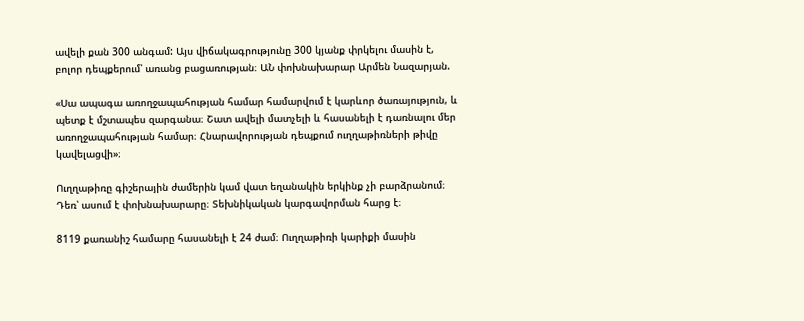ավելի քան 300 անգամ: Այս վիճակագրությունը 300 կյանք փրկելու մասին է, բոլոր դեպքերում՝ առանց բացառության։ ԱՆ փոխնախարար Արմեն Նազարյան.

«Սա ապագա առողջապահության համար համարվում է կարևոր ծառայություն, և պետք է մշտապես զարգանա։ Շատ ավելի մատչելի և հասանելի է դառնալու մեր առողջապահության համար։ Հնարավորության դեպքում ուղղաթիռների թիվը կավելացվի»։

Ուղղաթիռը գիշերային ժամերին կամ վատ եղանակին երկինք չի բարձրանում։ Դեռ՝ ասում է փոխնախարարը։ Տեխնիկական կարգավորման հարց է։

8119 քառանիշ համարը հասանելի է 24 ժամ։ Ուղղաթիռի կարիքի մասին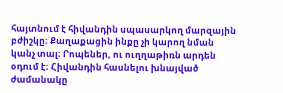հայտնում է հիվանդին սպասարկող մարզային բժիշկը։ Քաղաքացին ինքը չի կարող նման կանչ տալ։ Րոպեներ, ու ուղղաթիռն արդեն օդում է։ Հիվանդին հասնելու խնայված ժամանակը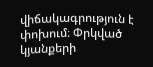վիճակագրություն է փոխում։ Փրկված կյանքերի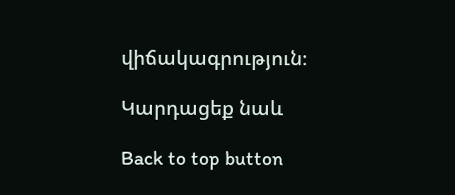վիճակագրություն։

Կարդացեք նաև

Back to top button